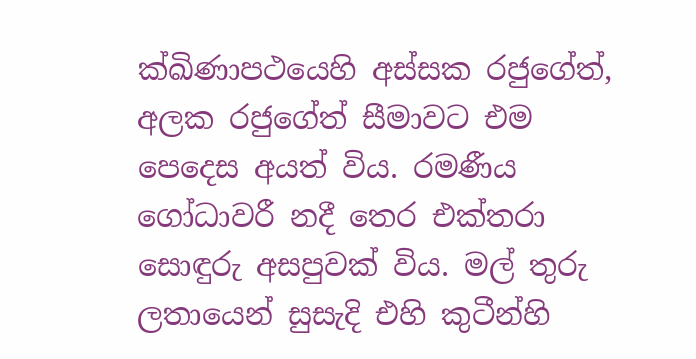ක්ඛිණාපථයෙහි අස්සක රජුගේත්, අලක රජුගේත් සීමාවට එම පෙදෙස අයත් විය. රමණීය ගෝධාවරී නදී තෙර එක්තරා සොඳුරු අසපුවක් විය. මල් තුරු ලතායෙන් සුසැදි එහි කුටීන්හි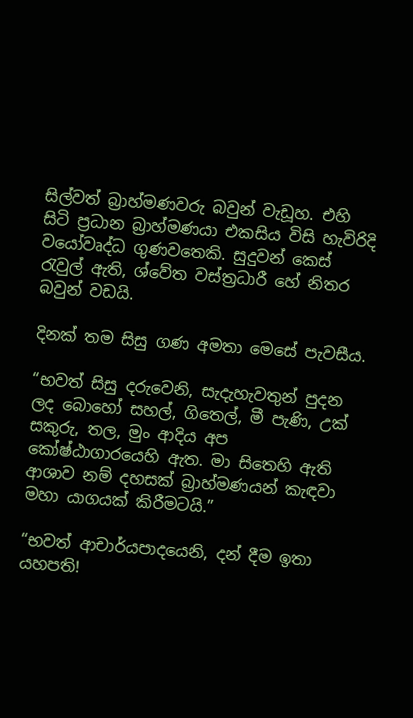සිල්වත් බ්‍රාහ්මණවරු බවුන් වැඩූහ. එහි සිටි ප්‍රධාන බ්‍රාහ්මණයා එකසිය විසි හැවිරිදි වයෝවෘද්ධ ගුණවතෙකි. සුදුවන් කෙස් රැවුල් ඇති, ශ්වේත වස්ත්‍රධාරී හේ නිතර බවුන් වඩයි.

දිනක් තම සිසු ගණ අමතා මෙසේ පැවසීය.

“භවත් සිසු දරුවෙනි, සැදැහැවතුන් පුදන ලද බොහෝ සහල්, ගිතෙල්, මී පැණි, උක් සකුරු, තල, මුං ආදිය අප කෝෂ්ඨාගාරයෙහි ඇත. මා සිතෙහි ඇති ආශාව නම් දහසක් බ්‍රාහ්මණයන් කැඳවා මහා යාගයක් කිරීමටයි.”

“භවත් ආචාර්යපාදයෙනි, දන් දීම ඉතා යහපති!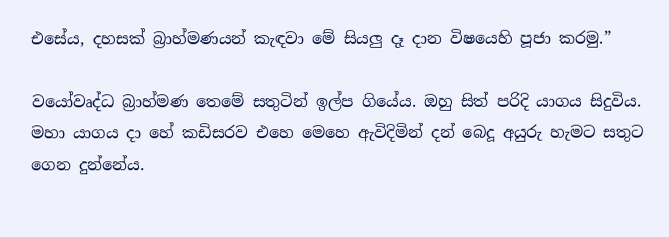එසේය, දහසක් බ්‍රාහ්මණයන් කැඳවා මේ සියලු දෑ දාන විෂයෙහි පූජා කරමු.”

වයෝවෘද්ධ බ්‍රාහ්මණ තෙමේ සතුටින් ඉල්ප ගියේය. ඔහු සිත් පරිදි යාගය සිදුවිය. මහා යාගය දා හේ කඩිසරව එහෙ මෙහෙ ඇවිදිමින් දන් බෙදූ අයුරු හැමට සතුට ගෙන දුන්නේය.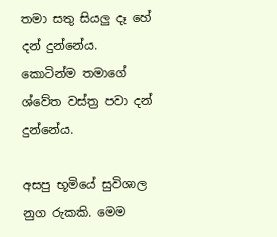තමා සතු සියලු දෑ හේ දන් දුන්නේය. කොටින්ම තමාගේ ශ්වේත වස්ත්‍ර පවා දන් දුන්නේය.

අසපු භූමියේ සුවිශාල නුග රුකකි. මෙම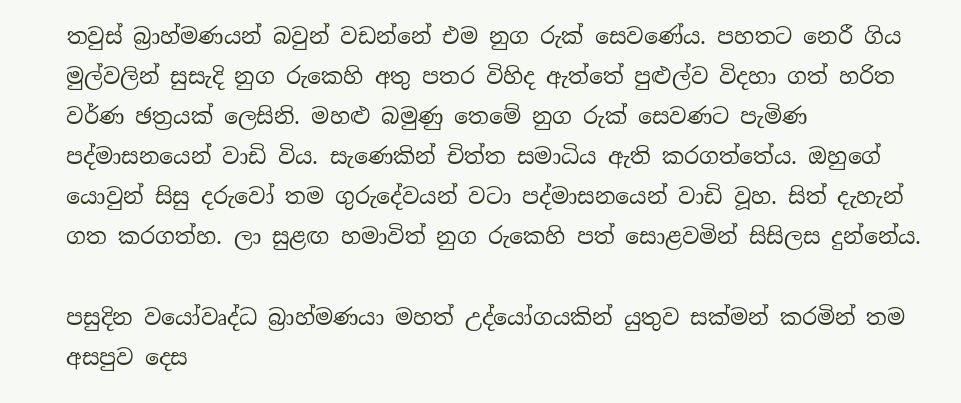තවුස් බ්‍රාහ්මණයන් බවුන් වඩන්නේ එම නුග රුක් සෙවණේය. පහතට නෙරී ගිය මුල්වලින් සුසැදි නුග රුකෙහි අතු පතර විහිද ඇත්තේ පුළුල්ව විදහා ගත් හරිත වර්ණ ඡත්‍රයක් ලෙසිනි. මහළු බමුණු තෙමේ නුග රුක් සෙවණට පැමිණ පද්මාසනයෙන් වාඩි විය. සැණෙකින් චිත්ත සමාධිය ඇති කරගත්තේය. ඔහුගේ යොවුන් සිසු දරුවෝ තම ගුරුදේවයන් වටා පද්මාසනයෙන් වාඩි වූහ. සිත් දැහැන් ගත කරගත්හ. ලා සුළඟ හමාවිත් නුග රුකෙහි පත් සොළවමින් සිසිලස දුන්නේය.

පසුදින වයෝවෘද්ධ බ්‍රාහ්මණයා මහත් උද්යෝගයකින් යුතුව සක්මන් කරමින් තම අසපුව දෙස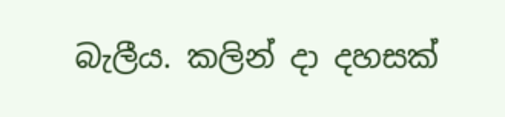බැලීය. කලින් දා දහසක්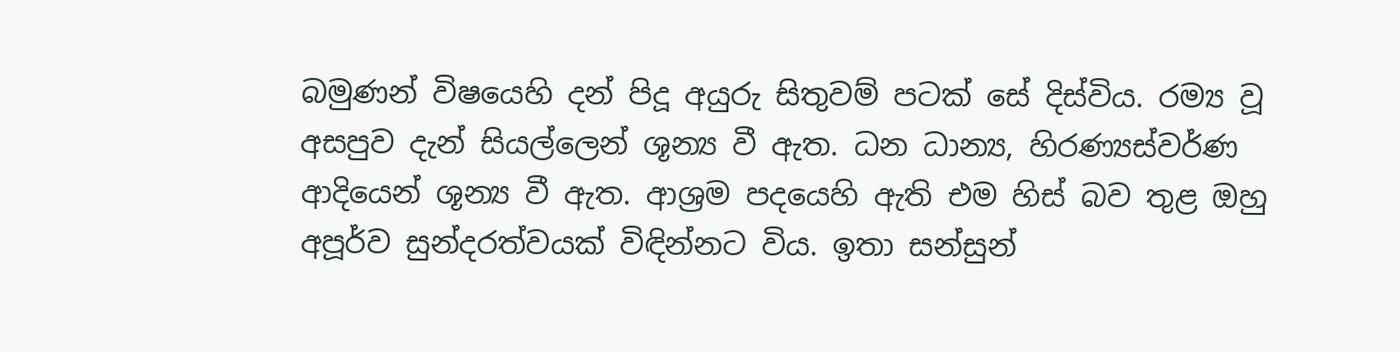බමුණන් විෂයෙහි දන් පිදූ අයුරු සිතුවම් පටක් සේ දිස්විය. රම්‍ය වූ අසපුව දැන් සියල්ලෙන් ශූන්‍ය වී ඇත. ධන ධාන්‍ය, හිරණ්‍යස්වර්ණ ආදියෙන් ශූන්‍ය වී ඇත. ආශ්‍රම පදයෙහි ඇති එම හිස් බව තුළ ඔහු අපූර්ව සුන්දරත්වයක් විඳින්නට විය. ඉතා සන්සුන්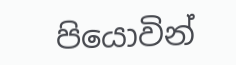පියොවින්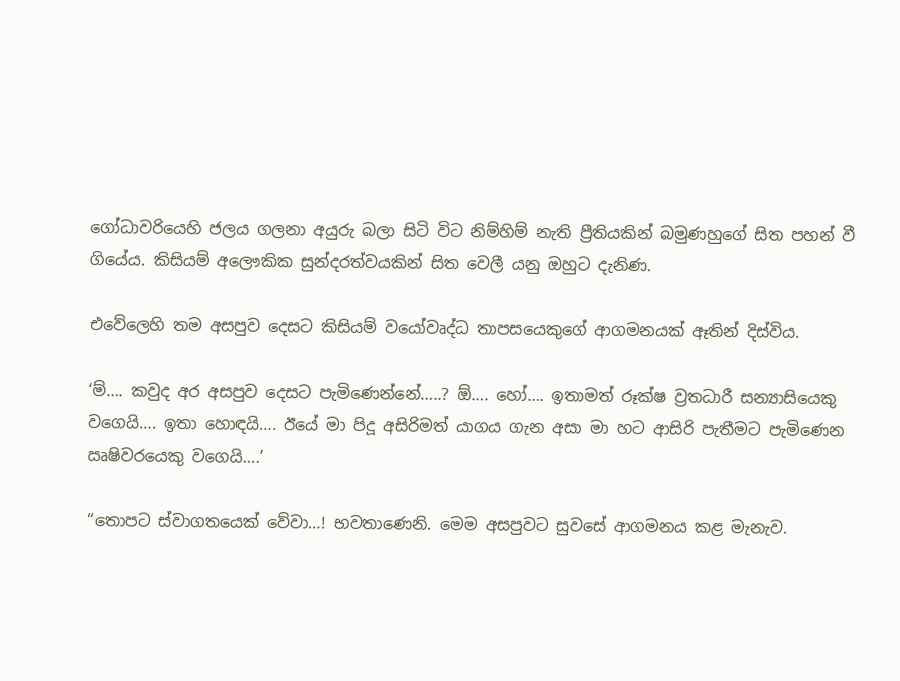ගෝධාවරියෙහි ජලය ගලනා අයුරු බලා සිටි විට නිම්හිම් නැති ප්‍රීතියකින් බමුණහුගේ සිත පහන් වී ගියේය. කිසියම් අලෞකික සුන්දරත්වයකින් සිත වෙලී යනු ඔහුට දැනිණ.

එවේලෙහි තම අසපුව දෙසට කිසියම් වයෝවෘද්ධ තාපසයෙකුගේ ආගමනයක් ඈතින් දිස්විය.

‘ම්…. කවුද අර අසපුව දෙසට පැමිණෙන්නේ…..? ඕ…. හෝ…. ඉතාමත් රූක්ෂ ව්‍රතධාරී සන්‍යාසියෙකු වගෙයි…. ඉතා හොඳයි…. ඊයේ මා පිදූ අසිරිමත් යාගය ගැන අසා මා හට ආසිරි පැතීමට පැමිණෙන ඍෂිවරයෙකු වගෙයි….’

“තොපට ස්වාගතයෙක් වේවා…! භවතාණෙනි. මෙම අසපුවට සුවසේ ආගමනය කළ මැනැව.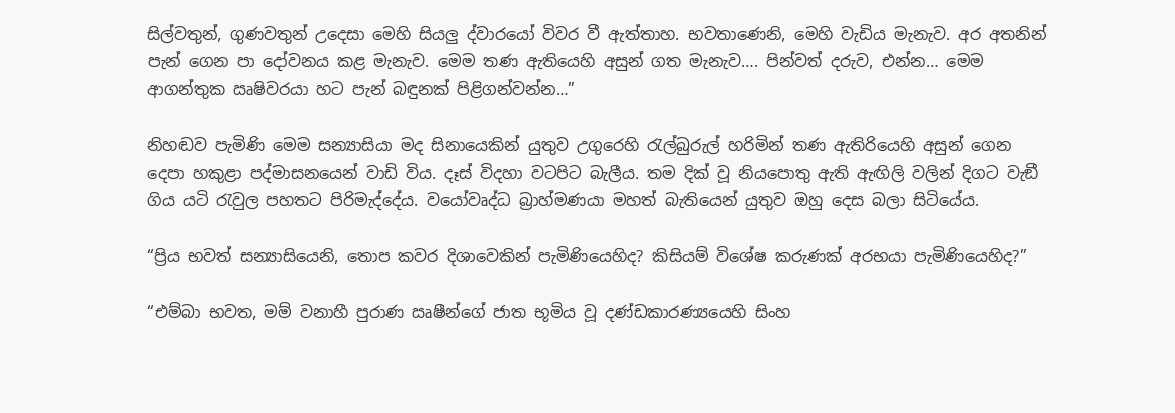සිල්වතුන්, ගුණවතුන් උදෙසා මෙහි සියලු ද්වාරයෝ විවර වී ඇත්තාහ. භවතාණෙනි, මෙහි වැඩිය මැනැව. අර අතනින් පැන් ගෙන පා දෝවනය කළ මැනැව. මෙම තණ ඇතියෙහි අසුන් ගත මැනැව…. පින්වත් දරුව, එන්න… මෙම ආගන්තුක ඍෂිවරයා හට පැන් බඳුනක් පිළිගන්වන්න…”

නිහඬව පැමිණි මෙම සන්‍යාසියා මද සිනායෙකින් යුතුව උගුරෙහි රැල්බුරුල් හරිමින් තණ ඇතිරියෙහි අසුන් ගෙන දෙපා හකුළා පද්මාසනයෙන් වාඩි විය. දෑස් විදහා වටපිට බැලීය. තම දික් වූ නියපොතු ඇති ඇඟිලි වලින් දිගට වැඞී ගිය යටි රැවුල පහතට පිරිමැද්දේය. වයෝවෘද්ධ බ්‍රාහ්මණයා මහත් බැතියෙන් යුතුව ඔහු දෙස බලා සිටියේය.

“ප්‍රිය භවත් සන්‍යාසියෙනි, තොප කවර දිශාවෙකින් පැමිණියෙහිද? කිසියම් විශේෂ කරුණක් අරභයා පැමිණියෙහිද?”

“එම්බා භවත, මම් වනාහී පුරාණ ඍෂීන්ගේ ජාත භූමිය වූ දණ්ඩකාරණ්‍යයෙහි සිංහ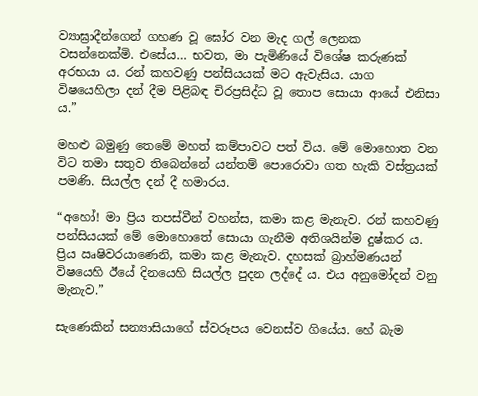ව්‍යාඝ්‍රාදීන්ගෙන් ගහණ වූ ඝෝර වන මැද ගල් ලෙනක වසන්නෙක්මි. එසේය… භවත, මා පැමිණියේ විශේෂ කරුණක් අරභයා ය. රන් කහවණු පන්සියයක් මට ඇවැසිය. යාග විෂයෙහිලා දන් දීම පිළිබඳ චිරප්‍රසිද්ධ වූ තොප සොයා ආයේ එනිසා ය.”

මහළු බමුණු තෙමේ මහත් කම්පාවට පත් විය. මේ මොහොත වන විට තමා සතුව තිබෙන්නේ යන්තම් පොරොවා ගත හැකි වස්ත්‍රයක් පමණි. සියල්ල දන් දී හමාරය.

“අහෝ! මා ප්‍රිය තපස්වීන් වහන්ස, කමා කළ මැනැව. රන් කහවණු පන්සියයක් මේ මොහොතේ සොයා ගැනීම අතිශයින්ම දුෂ්කර ය. ප්‍රිය ඍෂිවරයාණෙනි, කමා කළ මැනැව. දහසක් බ්‍රාහ්මණයන් විෂයෙහි ඊයේ දිනයෙහි සියල්ල පුදන ලද්දේ ය. එය අනුමෝදන් වනු මැනැව.”

සැණෙකින් සන්‍යාසියාගේ ස්වරූපය වෙනස්ව ගියේය. හේ බැම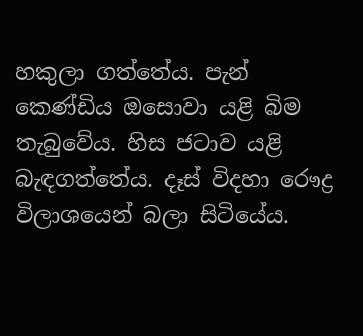හකුලා ගත්තේය. පැන් කෙණ්ඩිය ඔසොවා යළි බිම තැබුවේය. හිස ජටාව යළි බැඳගත්තේය. දෑස් විදහා රෞද්‍ර විලාශයෙන් බලා සිටියේය.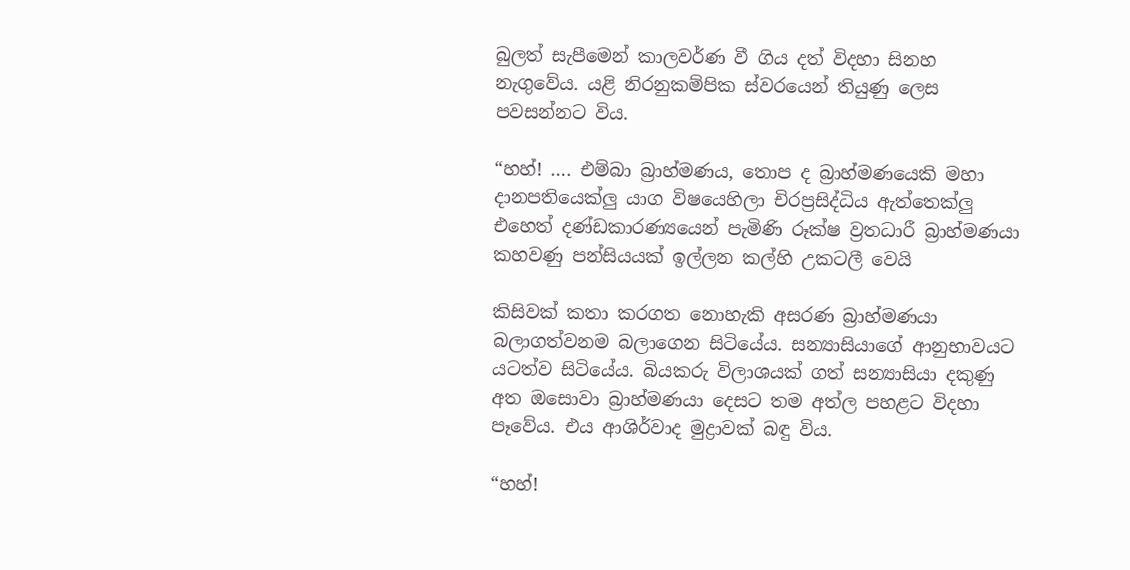බුලත් සැපීමෙන් කාලවර්ණ වී ගිය දත් විදහා සිනහ නැගුවේය. යළි නිරනුකම්පික ස්වරයෙන් තියුණු ලෙස පවසන්නට විය.

“හහ්! …. එම්බා බ්‍රාහ්මණය, තොප ද බ්‍රාහ්මණයෙකි මහා දානපතියෙක්ලු යාග විෂයෙහිලා චිරප්‍රසිද්ධිය ඇත්තෙක්ලු එහෙත් දණ්ඩකාරණ්‍යයෙන් පැමිණි රූක්ෂ ව්‍රතධාරී බ්‍රාහ්මණයා කහවණු පන්සියයක් ඉල්ලන කල්හි උකටලී වෙයි

කිසිවක් කතා කරගත නොහැකි අසරණ බ්‍රාහ්මණයා බලාගත්වනම බලාගෙන සිටියේය. සන්‍යාසියාගේ ආනුභාවයට යටත්ව සිටියේය. බියකරු විලාශයක් ගත් සන්‍යාසියා දකුණු අත ඔසොවා බ්‍රාහ්මණයා දෙසට තම අත්ල පහළට විදහා පෑවේය. එය ආශිර්වාද මුද්‍රාවක් බඳු විය.

“හහ්!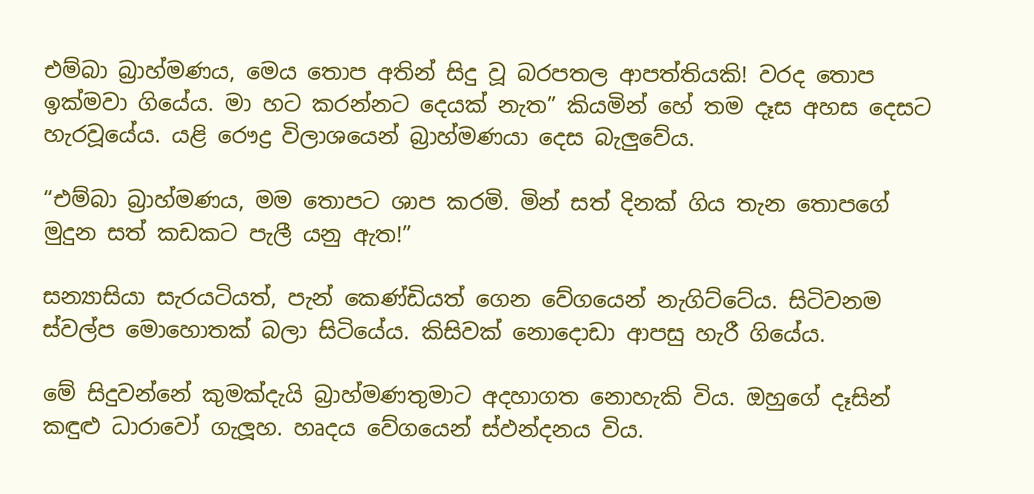එම්බා බ්‍රාහ්මණය, මෙය තොප අතින් සිදු වූ බරපතල ආපත්තියකි! වරද තොප ඉක්මවා ගියේය. මා හට කරන්නට දෙයක් නැත” කියමින් හේ තම දෑස අහස දෙසට හැරවූයේය. යළි රෞද්‍ර විලාශයෙන් බ්‍රාහ්මණයා දෙස බැලුවේය.

“එම්බා බ්‍රාහ්මණය, මම තොපට ශාප කරමි. මින් සත් දිනක් ගිය තැන තොපගේ මුදුන සත් කඩකට පැලී යනු ඇත!”

සන්‍යාසියා සැරයටියත්, පැන් කෙණ්ඩියත් ගෙන වේගයෙන් නැගිට්ටේය. සිටිවනම ස්වල්ප මොහොතක් බලා සිටියේය. කිසිවක් නොදොඩා ආපසු හැරී ගියේය.

මේ සිදුවන්නේ කුමක්දැයි බ්‍රාහ්මණතුමාට අදහාගත නොහැකි විය. ඔහුගේ දෑසින් කඳුළු ධාරාවෝ ගැලූහ. හෘදය වේගයෙන් ස්ඵන්දනය විය.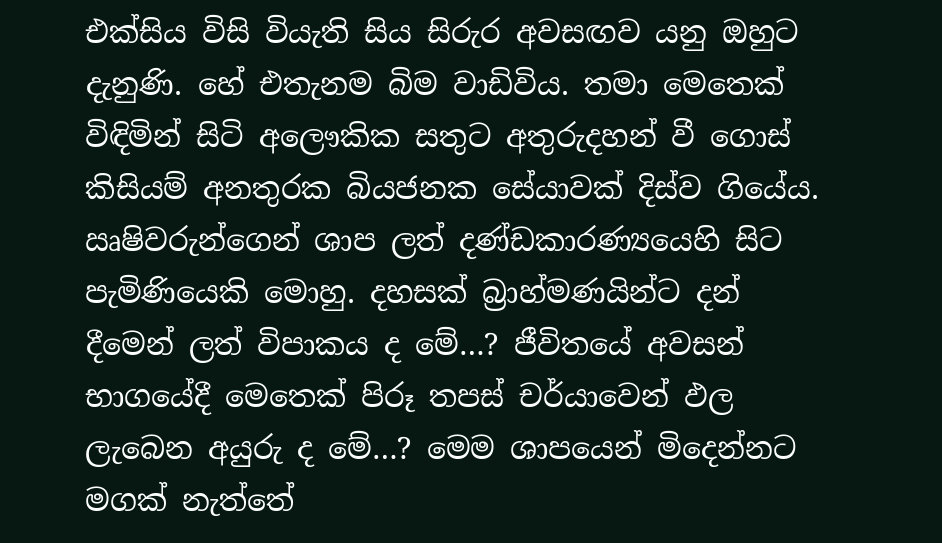එක්සිය විසි වියැති සිය සිරුර අවසඟව යනු ඔහුට දැනුණි. හේ එතැනම බිම වාඩිවිය. තමා මෙතෙක් විඳිමින් සිටි අලෞකික සතුට අතුරුදහන් වී ගොස් කිසියම් අනතුරක බියජනක සේයාවක් දිස්ව ගියේය. ඍෂිවරුන්ගෙන් ශාප ලත් දණ්ඩකාරණ්‍යයෙහි සිට පැමිණියෙකි මොහු. දහසක් බ්‍රාහ්මණයින්ට දන් දීමෙන් ලත් විපාකය ද මේ…? ජීවිතයේ අවසන් භාගයේදී මෙතෙක් පිරූ තපස් චර්යාවෙන් ඵල ලැබෙන අයුරු ද මේ…? මෙම ශාපයෙන් මිදෙන්නට මගක් නැත්තේ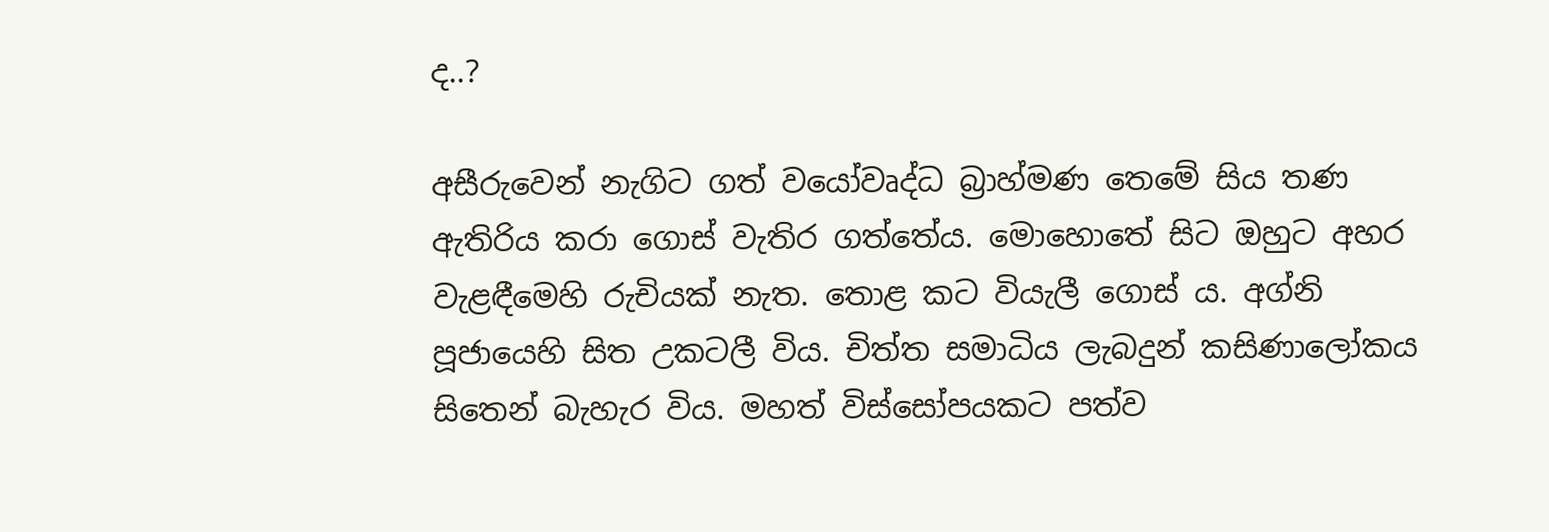ද..?

අසීරුවෙන් නැගිට ගත් වයෝවෘද්ධ බ්‍රාහ්මණ තෙමේ සිය තණ ඇතිරිය කරා ගොස් වැතිර ගත්තේය. මොහොතේ සිට ඔහුට අහර වැළඳීමෙහි රුචියක් නැත. තොළ කට වියැලී ගොස් ය. අග්නි පූජායෙහි සිත උකටලී විය. චිත්ත සමාධිය ලැබදුන් කසිණාලෝකය සිතෙන් බැහැර විය. මහත් විස්සෝපයකට පත්ව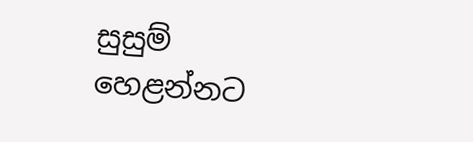සුසුම් හෙළන්නට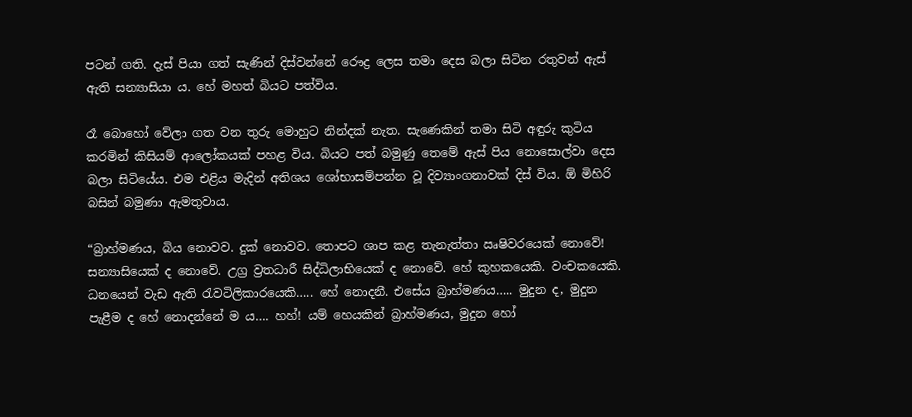පටන් ගති. දැස් පියා ගත් සැණින් දිස්වන්නේ රෞද්‍ර ලෙස තමා දෙස බලා සිටින රතුවන් ඇස් ඇති සන්‍යාසියා ය. හේ මහත් බියට පත්විය.

රෑ බොහෝ වේලා ගත වන තුරු මොහුට නින්දක් නැත. සැණෙකින් තමා සිටි අඳුරු කුටිය කරමින් කිසියම් ආලෝකයක් පහළ විය. බියට පත් බමුණු තෙමේ ඇස් පිය නොසොල්වා දෙස බලා සිටියේය. එම එළිය මැදින් අතිශය ශෝභාසම්පන්න වූ දිව්‍යාංගනාවක් දිස් විය. ඕ මිහිරි බසින් බමුණා ඇමතුවාය.

“බ්‍රාහ්මණය, බිය නොවව. දුක් නොවව. තොපට ශාප කළ තැනැත්තා ඍෂිවරයෙක් නොවේ! සන්‍යාසියෙක් ද නොවේ. උග්‍ර ව්‍රතධාරී සිද්ධිලාභියෙක් ද නොවේ. හේ කුහකයෙකි. වංචකයෙකි. ධනයෙන් වැඩ ඇති රැවටිලිකාරයෙකි….. හේ නොදනී. එසේය බ්‍රාහ්මණය….. මුදුන ද, මුදුන පැළීම ද හේ නොදන්නේ ම ය…. හහ්! යම් හෙයකින් බ්‍රාහ්මණය, මුදුන හෝ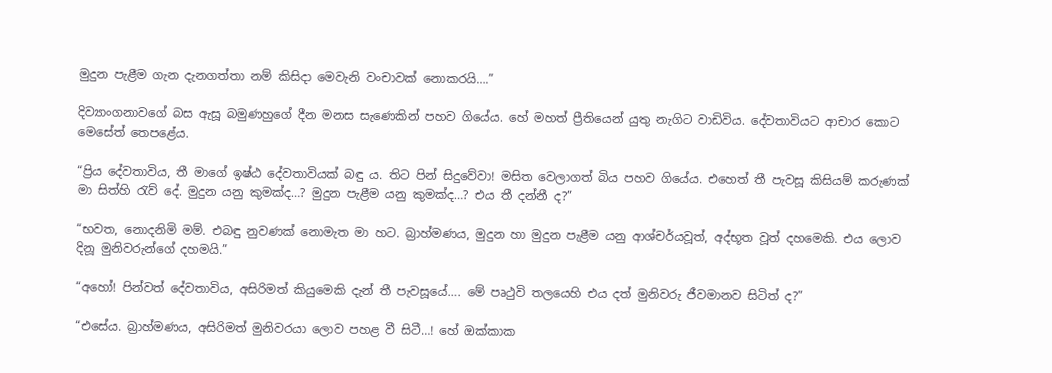මුදුන පැළීම ගැන දැනගත්තා නම් කිසිදා මෙවැනි වංචාවක් නොකරයි….”

දිව්‍යාංගනාවගේ බස ඇසූ බමුණහුගේ දීන මනස සැණෙකින් පහව ගියේය. හේ මහත් ප්‍රීතියෙන් යුතු නැගිට වාඩිවිය. දේවතාවියට ආචාර කොට මෙසේත් තෙපළේය.

“ප්‍රිය දේවතාවිය, තී මාගේ ඉෂ්ඨ දේවතාවියක් බඳු ය. තිට පින් සිදුවේවා! මසිත වෙලාගත් බිය පහව ගියේය. එහෙත් තී පැවසූ කිසියම් කරුණක් මා සිත්හි රැව් දේ. මුදුන යනු කුමක්ද…? මුදුන පැළීම යනු කුමක්ද…? එය තී දන්නී ද?”

“භවත, නොදනිමි මම්. එබඳු නුවණක් නොමැත මා හට. බ්‍රාහ්මණය, මුදුන හා මුදුන පැළීම යනු ආශ්චර්යවූත්, අද්භූත වූත් දහමෙකි. එය ලොව දිනූ මුනිවරුන්ගේ දහමයි.”

“අහෝ! පින්වත් දේවතාවිය, අසිරිමත් කියුමෙකි දැන් තී පැවසූයේ…. මේ පෘථුවි තලයෙහි එය දත් මුනිවරු ජීවමානව සිටිත් ද?”

“එසේය. බ්‍රාහ්මණය, අසිරිමත් මුනිවරයා ලොව පහළ වී සිටී…! හේ ඔක්කාක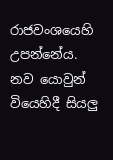රාජවංශයෙහි උපන්නේය. නව යොවුන් වියෙහිදී සියලු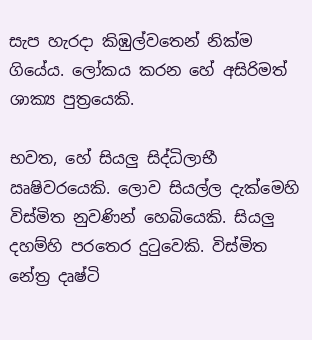සැප හැරදා කිඹුල්වතෙන් නික්ම ගියේය. ලෝකය කරන හේ අසිරිමත් ශාක්‍ය පුත්‍රයෙකි.

භවත, හේ සියලු සිද්ධිලාභී ඍෂිවරයෙකි. ලොව සියල්ල දැක්මෙහි විස්මිත නුවණින් හෙබියෙකි. සියලු දහම්හි පරතෙර දුටුවෙකි. විස්මිත නේත්‍ර දෘෂ්ටි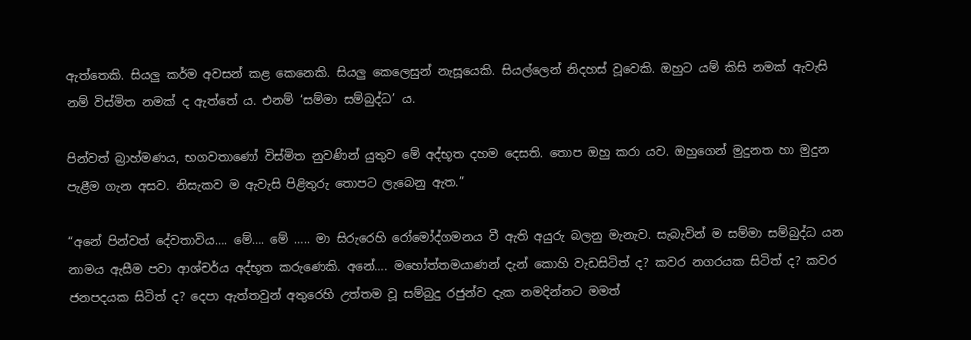ඇත්තෙකි. සියලු කර්ම අවසන් කළ කෙනෙකි. සියලු කෙලෙසුන් නැසූයෙකි. සියල්ලෙන් නිදහස් වූවෙකි. ඔහුට යම් කිසි නමක් ඇවැසි නම් විස්මිත නමක් ද ඇත්තේ ය. එනම් ‘සම්මා සම්බුද්ධ’ ය.

පින්වත් බ්‍රාහ්මණය, භගවතාණෝ විස්මිත නුවණින් යුතුව මේ අද්භූත දහම දෙසති. තොප ඔහු කරා යව. ඔහුගෙන් මුදුනත හා මුදුන පැළීම ගැන අසව. නිසැකව ම ඇවැසි පිළිතුරු තොපට ලැබෙනු ඇත.”

“අනේ පින්වත් දේවතාවිය…. මේ…. මේ ….. මා සිරුරෙහි රෝමෝද්ගමනය වී ඇති අයුරු බලනු මැනැව. සැබැවින් ම සම්මා සම්බුද්ධ යන නාමය ඇසීම පවා ආශ්චර්ය අද්භූත කරුණෙකි. අනේ…. මහෝත්තමයාණන් දැන් කොහි වැඩසිටිත් ද? කවර නගරයක සිටිත් ද? කවර ජනපදයක සිටිත් ද? දෙපා ඇත්තවුන් අතුරෙහි උත්තම වූ සම්බුදු රජුන්ව දැක නමදින්නට මමත්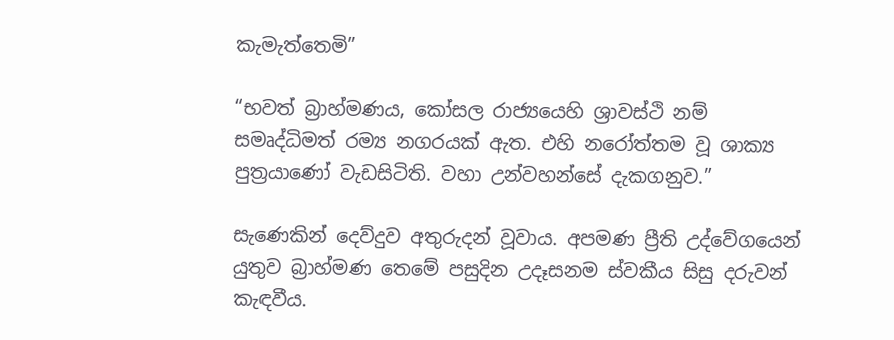කැමැත්තෙමි”

“භවත් බ්‍රාහ්මණය, කෝසල රාජ්‍යයෙහි ශ්‍රාවස්ථි නම් සමෘද්ධිමත් රම්‍ය නගරයක් ඇත. එහි නරෝත්තම වූ ශාක්‍ය පුත්‍රයාණෝ වැඩසිටිති. වහා උන්වහන්සේ දැකගනුව.”

සැණෙකින් දෙව්දුව අතුරුදන් වූවාය. අපමණ ප්‍රීති උද්වේගයෙන් යුතුව බ්‍රාහ්මණ තෙමේ පසුදින උදෑසනම ස්වකීය සිසු දරුවන් කැඳවීය.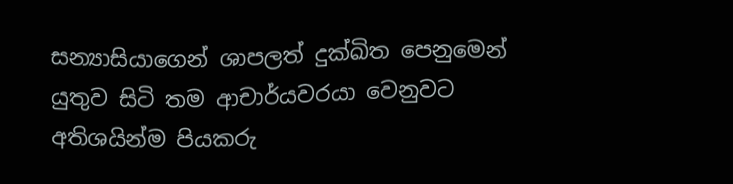සන්‍යාසියාගෙන් ශාපලත් දුක්ඛිත පෙනුමෙන් යුතුව සිටි තම ආචාර්යවරයා වෙනුවට අතිශයින්ම පියකරු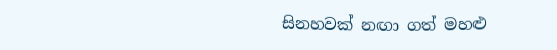සිනහවක් නඟා ගත් මහළු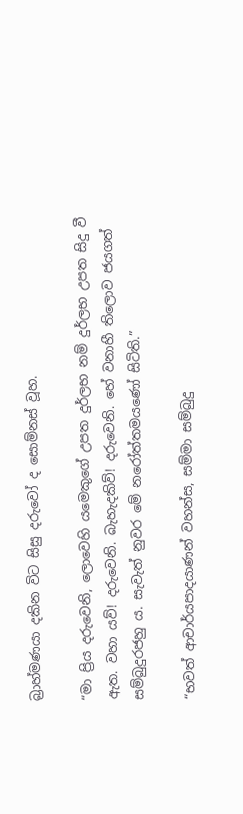බ්‍රාහ්මණයා දකින විට සිසු දරුවෝ ද සොම්නස් වූහ.

“මා ප්‍රිය දරුවෙනි, ලොවෙහි යමෙකුගේ උපත දුර්ලභ නම් දුර්ලභ උපත සිදු වී ඇත. වහා යව්! දරුවෙනි. බැහැදකිව්! දරුවෙනි. හේ වනාහී තිලොව ජයගත් සම්බුදුරජහු ය. සැවැත් නුවර මේ නරෝත්තමයණෝ සිටිති.”

“භවත් ආචාර්යපාදයාණන් වහන්ස, සම්මා සම්බුදු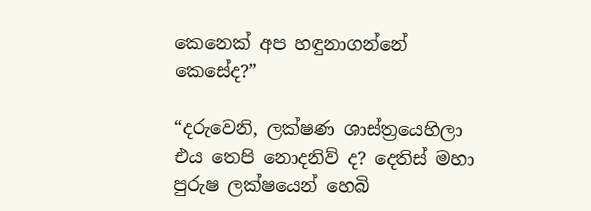කෙනෙක් අප හඳුනාගන්නේ කෙසේද?”

“දරුවෙනි, ලක්ෂණ ශාස්ත්‍රයෙහිලා එය තෙපි නොදනිව් ද? දෙතිස් මහා පුරුෂ ලක්ෂයෙන් හෙබි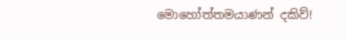මොහෝත්තමයාණන් දකිව්!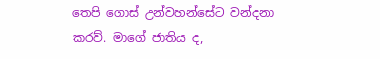තෙපි ගොස් උන්වහන්සේට වන්දනා කරව්. මාගේ ජාතිය ද,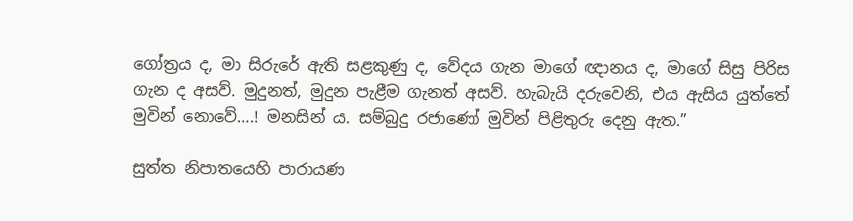ගෝත්‍රය ද, මා සිරුරේ ඇති සළකුණු ද, වේදය ගැන මාගේ ඥානය ද, මාගේ සිසු පිරිස ගැන ද අසව්. මුදුනත්, මුදුන පැළීම ගැනත් අසව්. හැබැයි දරුවෙනි, එය ඇසිය යුත්තේ මුවින් නොවේ….! මනසින් ය. සම්බුදු රජාණෝ මුවින් පිළිතුරු දෙනු ඇත.”

සුත්ත නිපාතයෙහි පාරායණ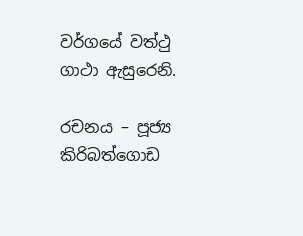වර්ගයේ වත්ථු ගාථා ඇසුරෙනි.

රචනය – පූජ්‍ය කිරිබත්ගොඩ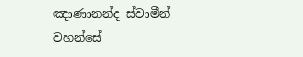ඤාණානන්ද ස්වාමීන් වහන්සේ